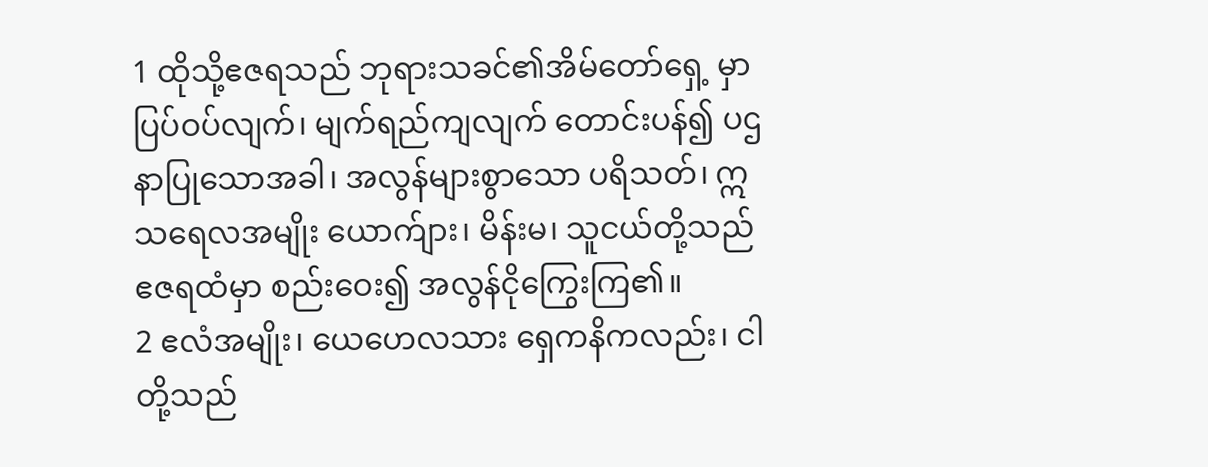1 ထိုသို့ဧဇရသည် ဘုရားသခင်၏အိမ်တော်ရှေ့ မှာ ပြပ်ဝပ်လျက်၊ မျက်ရည်ကျလျက် တောင်းပန်၍ ပဌနာပြုသောအခါ၊ အလွန်များစွာသော ပရိသတ်၊ ဣသရေလအမျိုး ယောက်ျား၊ မိန်းမ၊ သူငယ်တို့သည် ဧဇရထံမှာ စည်းဝေး၍ အလွန်ငိုကြွေးကြ၏။
2 ဧလံအမျိုး၊ ယေဟေလသား ရှေကနိကလည်း၊ ငါတို့သည်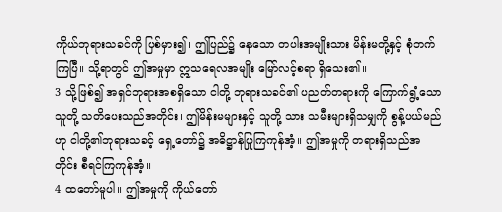ကိုယ်ဘုရားသခင်ကို ပြစ်မှား၍၊ ဤပြည်၌ နေသော တပါးအမျိုးသား မိန်းမတို့နှင့် စုံဘက်ကြပြီ။ သို့ရာတွင် ဤအမှုမှာ ဣသရေလအမျိုး မြော်လင့်စရာ ရှိသေး၏။
3 သို့ဖြစ်၍ အရှင်ဘုရားအစရှိသော ငါတို့ ဘုရားသခင်၏ ပညတ်တရားကို ကြောက်ရွံ့သောသူတို့ သတိပေးသည်အတိုင်း၊ ဤမိန်းမများနှင့် သူတို့ သား သမီးများရှိသမျှကို စွန့်ပယ်မည်ဟု ငါတို့၏ဘုရားသခင့် ရှေ့တော်၌ အဓိဋ္ဌာန်ပြုကြကုန်အံ့။ ဤအမှုကို တရားရှိသည်အတိုင်း စီရင်ကြကုန်အံ့။
4 ထတော်မူပါ။ ဤအမှုကို ကိုယ်တော်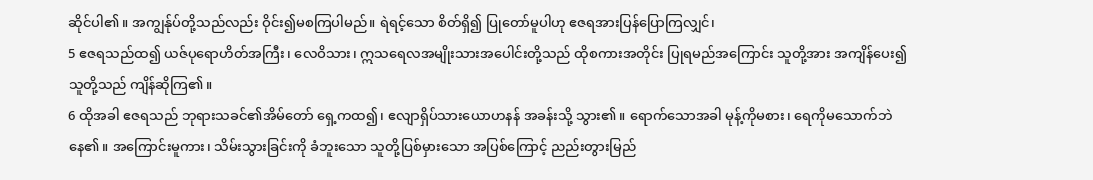ဆိုင်ပါ၏။ အကျွန်ုပ်တို့သည်လည်း ဝိုင်း၍မစကြပါမည်။ ရဲရင့်သော စိတ်ရှိ၍ ပြုတော်မူပါဟု ဧဇရအားပြန်ပြောကြလျှင်၊
5 ဧဇရသည်ထ၍ ယဇ်ပုရောဟိတ်အကြီး၊ လေဝိသား၊ ဣသရေလအမျိုးသားအပေါင်းတို့သည် ထိုစကားအတိုင်း ပြုရမည်အကြောင်း သူတို့အား အကျိန်ပေး၍ သူတို့သည် ကျိန်ဆိုကြ၏။
6 ထိုအခါ ဧဇရသည် ဘုရားသခင်၏အိမ်တော် ရှေ့ကထ၍၊ ဧလျာရှိပ်သားယောဟနန် အခန်းသို့ သွား၏။ ရောက်သောအခါ မုန့်ကိုမစား၊ ရေကိုမသောက်ဘဲနေ၏။ အကြောင်းမူကား၊ သိမ်းသွားခြင်းကို ခံဘူးသော သူတို့ပြစ်မှားသော အပြစ်ကြောင့် ညည်းတွားမြည်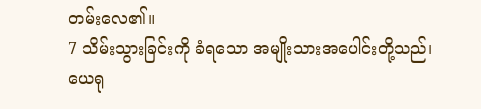တမ်းလေ၏။
7 သိမ်းသွားခြင်းကို ခံရသော အမျိုးသားအပေါင်းတို့သည်၊ ယေရု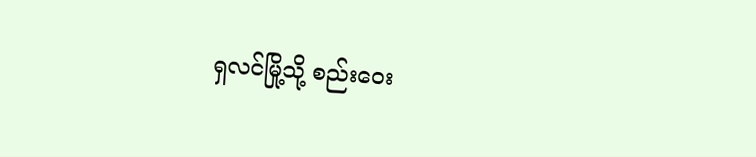ရှလင်မြို့သို့ စည်းဝေး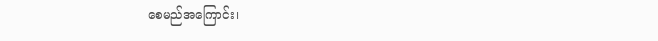စေမည်အကြောင်း၊